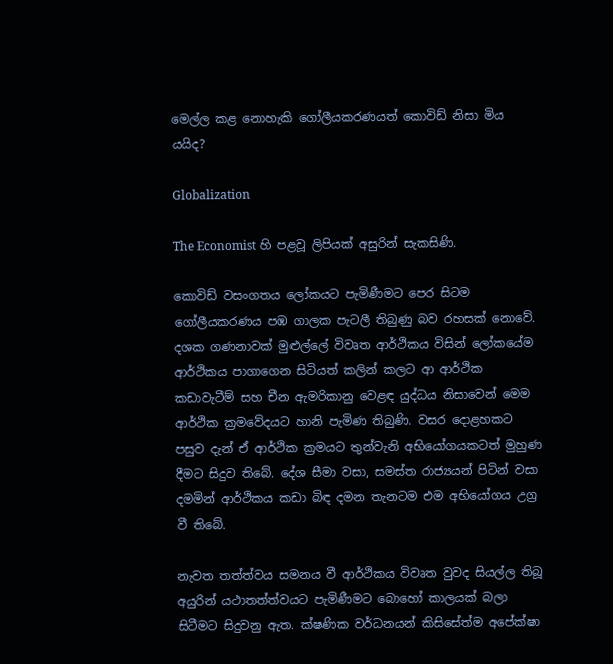මෙල්ල කළ නොහැකි ගෝලීයකරණයත් කොවිඩ් නිසා මිය යයිද?

Globalization

The Economist හි පළවූ ලිපියක් අසුරින් සැකසිණි.

කොවිඩ් වසංගතය ලෝකයට පැමිණීමට පෙර සිටම ගෝලීයකරණය පඹ ගාලක පැටලී තිබුණු බව රහසක් නොවේ. දශක ගණනාවක් මුළුල්ලේ විවෘත ආර්ථිකය විසින් ලෝකයේම ආර්ථිකය පාගාගෙන සිටියත් කලින් කලට ආ ආර්ථික කඩාවැටීම් සහ චීන ඇමරිකානු වෙළඳ යුද්ධය නිසාවෙන් මෙම ආර්ථික ක්‍රමවේදයට හානි පැමිණ තිබුණි. වසර දොළහකට පසුව දැන් ඒ ආර්ථික ක්‍රමයට තුන්වැනි අභියෝගයකටත් මුහුණ දීමට සිදුව තිබේ. දේශ සීමා වසා, සමස්ත රාජ්‍යයන් පිටින් වසා දමමින් ආර්ථිකය කඩා බිඳ දමන තැනටම එම අභියෝගය උග්‍ර වී තිබේ.

නැවත තත්ත්වය සමනය වී ආර්ථිකය විවෘත වුවද සියල්ල තිබූ අයුරින් යථාතත්ත්වයට පැමිණීමට බොහෝ කාලයක් බලා සිටීමට සිදුවනු ඇත. ක්ෂණික වර්ධනයන් කිසිසේත්ම අපේක්ෂා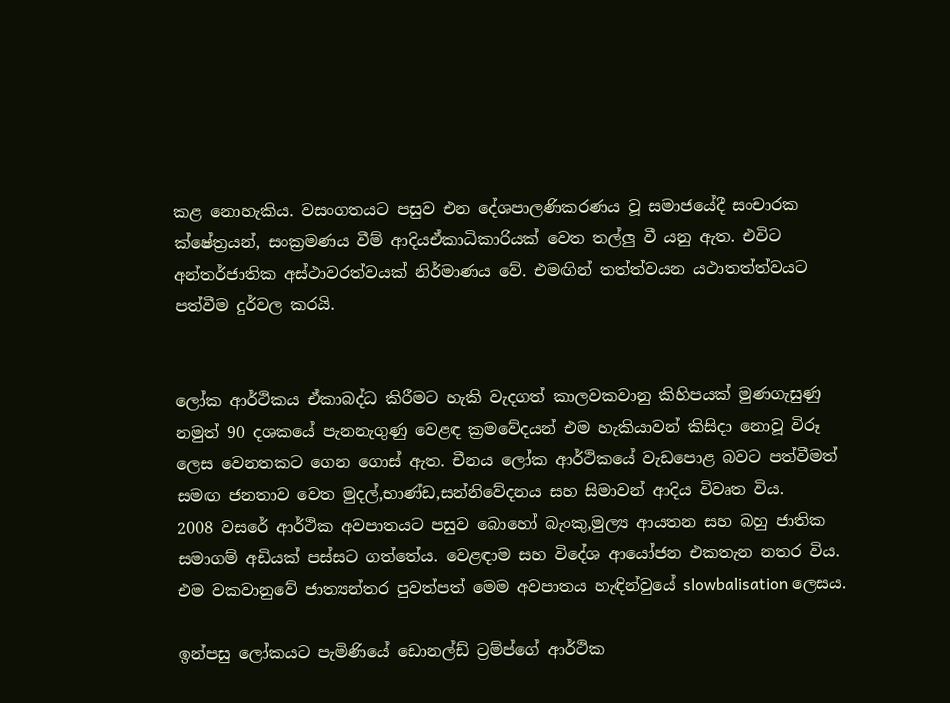කළ නොහැකිය. වසංගතයට පසුව එන දේශපාලණිකරණය වූ සමාජයේදී සංචාරක ක්ෂේත්‍රයන්, සංක්‍රමණය වීම් ආදියඒකාධිකාරියක් වෙත තල්ලු වී යනු ඇත. එවිට අන්තර්ජාතික අස්ථාවරත්වයක් නිර්මාණය වේ. එමඟින් තත්ත්වයන යථාතත්ත්වයට පත්වීම දුර්වල කරයි.


ලෝක ආර්ථිකය ඒකාබද්ධ කිරීමට හැකි වැදගත් කාලවකවානු කිහිපයක් මුණගැසුණු නමුත් 90 දශකයේ පැනනැගුණු වෙළඳ ක්‍රමවේදයන් එම හැකියාවන් කිසිදා නොවූ විරූ ලෙස වෙනතකට ගෙන ගොස් ඇත. චීනය ලෝක ආර්ථිකයේ වැඩපොළ බවට පත්වීමත් සමඟ ජනතාව වෙත මුදල්,භාණ්ඩ,සන්නිවේදනය සහ සිමාවන් ආදිය විවෘත විය.
2008 වසරේ ආර්ථික අවපාතයට පසුව බොහෝ බැංකු,මුල්‍ය ආයතන සහ බහු ජාතික සමාගම් අඩියක් පස්සට ගත්තේය. වෙළඳාම සහ විදේශ ආයෝජන එකතැන නතර විය. එම වකවානුවේ ජාත්‍යන්තර පුවත්පත් මෙම අවපාතය හැඳින්වුයේ slowbalisation ලෙසය.

ඉන්පසු ලෝකයට පැමිණියේ ඩොනල්ඩ් ට්‍රම්ප්ගේ ආර්ථික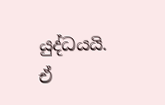යුද්ධයයි. ඒ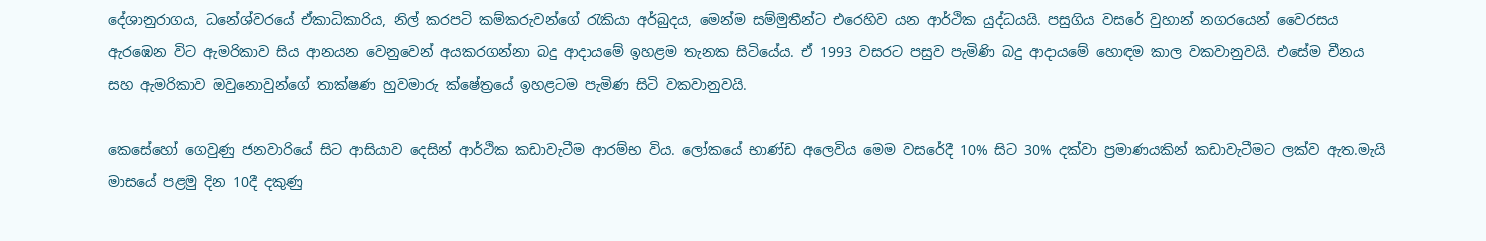දේශානුරාගය, ධනේශ්වරයේ ඒකාධිකාරිය, නිල් කරපටි කම්කරුවන්ගේ රැකියා අර්බුදය, මෙන්ම සම්මුතීන්ට එරෙහිව යන ආර්ථික යුද්ධයයි. පසුගිය වසරේ වුහාන් නගරයෙන් වෛරසය ඇරඹෙන විට ඇමරිකාව සිය ආනයන වෙනුවෙන් අයකරගන්නා බදු ආදායමේ ඉහළම තැනක සිටියේය. ඒ 1993 වසරට පසුව පැමිණි බදු ආදායමේ හොඳම කාල වකවානුවයි. එසේම චීනය සහ ඇමරිකාව ඔවුනොවුන්ගේ තාක්ෂණ හුවමාරු ක්ෂේත්‍රයේ ඉහළටම පැමිණ සිටි වකවානුවයි.

කෙසේහෝ ගෙවුණු ජනවාරියේ සිට ආසියාව දෙසින් ආර්ථික කඩාවැටීම ආරම්භ විය. ලෝකයේ භාණ්ඩ අලෙවිය මෙම වසරේදී 10% සිට 30% දක්වා ප්‍රමාණයකින් කඩාවැටීමට ලක්ව ඇත.මැයි මාසයේ පළමු දින 10දී දකුණු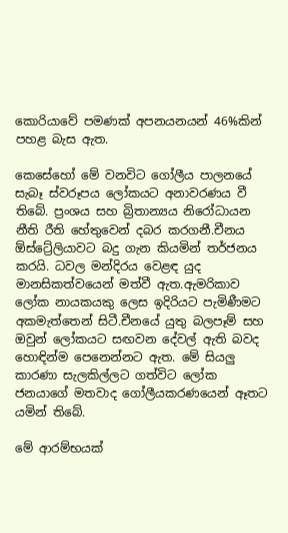කොරියාවේ පමණක් අපනයනයන් 46%කින් පහළ බැස ඇත.

කෙසේහෝ මේ වනවිට ගෝලීය පාලනයේ සැබෑ ස්වරූපය ලෝකයට අනාවරණය වී තිබේ. ප්‍රංශය සහ බ්‍රිතාන්‍යය නිරෝධායන නීති රීති හේතුවෙන් දබර කරගනී.චීනය ඕස්ට්‍රේලියාවට බදු ගැන කියමින් තර්ජනය කරයි. ධවල මන්දිරය වෙළඳ යුද මානසිකත්වයෙන් මත්වී ඇත.ඇමරිකාව ලෝක නායකයකු ලෙස ඉදිරියට පැමිණීමට අකමැත්තෙන් සිටී.චීනයේ යුතු බලපෑම් සහ ඔවුන් ලෝකයට සඟවන දේවල් ඇති බවද හොඳින්ම පෙනෙන්නට ඇත. මේ සියලු කාරණා සැලකිල්ලට ගත්විට ලෝක ජනයාගේ මතවාද ගෝලීයකරණයෙන් ඈතට යමින් තිබේ.

මේ ආරම්භයක්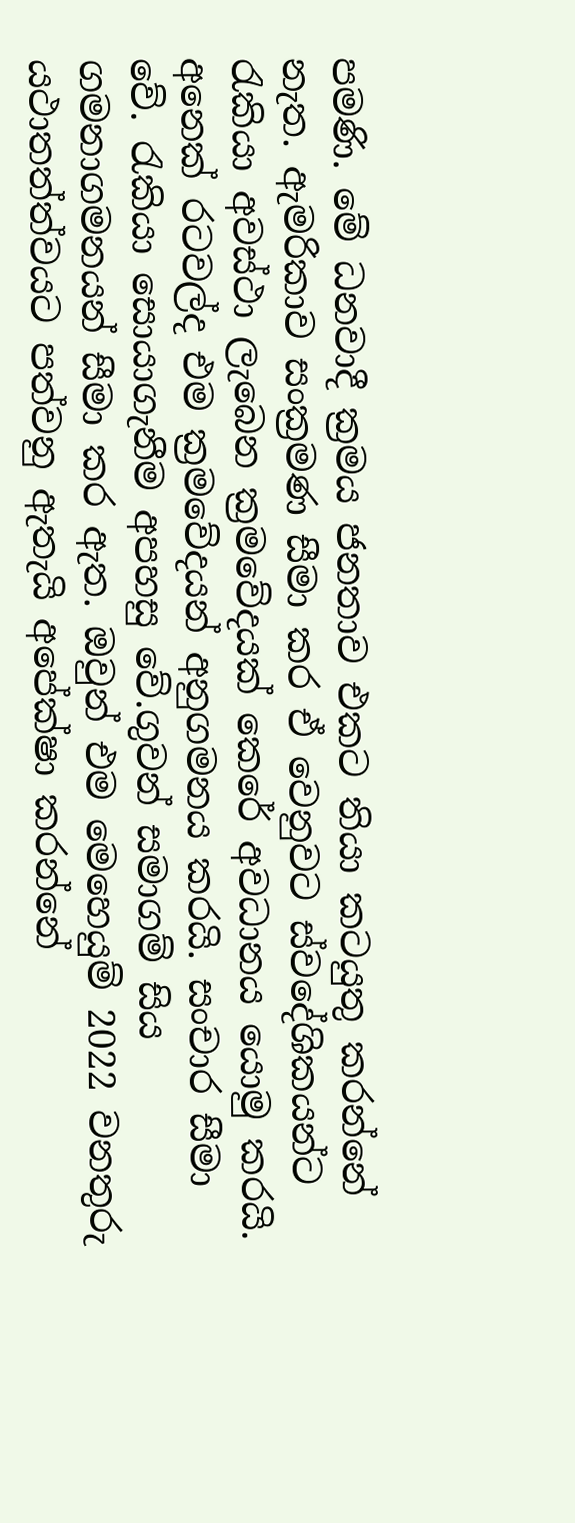පමණි. මේ ධනවාදී ක්‍රමය ජනතාව එකට තියා කටයුතු කරන්නේ නැත. ඇමරිකාව සංක්‍රමණ සීමා කර ඒ වෙනුවට ස්වදේශිකයන්ට රැකියා අවස්ථා ලැබෙන ක්‍රමවේදයක් කෙරේ අවධානය යොමු කරයි. අනෙක් රටවල්ද එම ක්‍රමවේදයන් අනුගමනය කරයි. සංචාර සීමා වේ. රැකියා සොයාගැනීම අපහසු වේ.ගුවන් සමාගම් සිය ගමනාගමනයන් සීමා කර ඇත. ඔවුන් එම මෙහෙයුම් 2022 වනතුරු යථාතත්ත්වයට පත්වනු ඇතැයි අපේක්ෂා කරන්නේ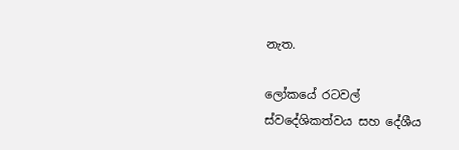නැත.

ලෝකයේ රටවල් ස්වදේශිකත්වය සහ දේශීය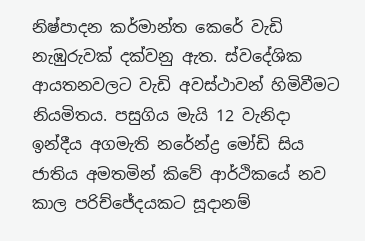නිෂ්පාදන කර්මාන්ත කෙරේ වැඩි නැඹුරුවක් දක්වනු ඇත. ස්වදේශික ආයතනවලට වැඩි අවස්ථාවන් හිමිවීමට නියමිතය. පසුගිය මැයි 12 වැනිදා ඉන්දීය අගමැති නරේන්ද්‍ර මෝඩි සිය ජාතිය අමතමින් කිවේ ආර්ථිකයේ නව කාල පරිච්ජේදයකට සූදානම්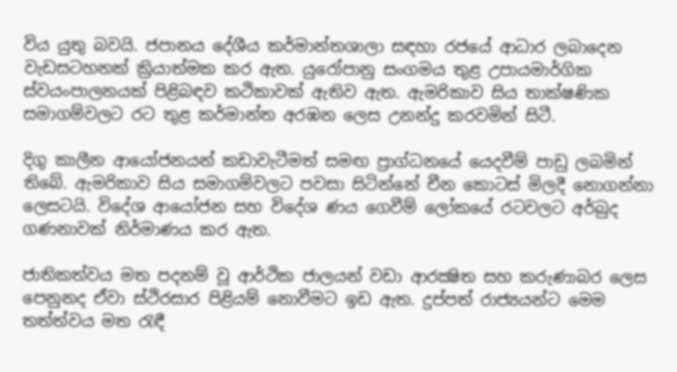විය යුතු බවයි. ජපානය දේශීය කර්මාන්තශාලා සඳහා රජයේ ආධාර ලබාදෙන වැඩසටහනක් ක්‍රියාත්මක කර ඇත. යුරෝපානු සංගමය තුළ උපායමාර්ගික ස්වයංපාලනයක් පිළිබඳව කථිකාවක් ඇතිව ඇත. ඇමරිකාව සිය තාක්ෂණික සමාගම්වලට රට තුළ කර්මාන්ත අරඹන ලෙස උනන්දු කරවමින් සිටී.

දිගු කාලීන ආයෝජනයන් කඩාවැටීමත් සමඟ ප්‍රාග්ධනයේ යෙදවීම් පාඩු ලබමින් තිබේ. ඇමරිකාව සිය සමාගම්වලට පවසා සිටින්නේ චීන කොටස් මිලදී නොගන්නා ලෙසටයි. විදේශ ආයෝජන සහ විදේශ ණය ගෙවීම් ලෝකයේ රටවලට අර්බුද ගණනාවක් නිර්මාණය කර ඇත.

ජාතිකත්වය මත පදනම් වූ ආර්ථික ජාලයන් වඩා ආරක්‍ෂිත සහ කරුණාබර ලෙස පෙනුනද ඒවා ස්ථිරසාර පිළියම් නොවීමට ඉඩ ඇත. දුප්පත් රාජ්‍යයන්ට මෙම තත්ත්වය මත රැඳී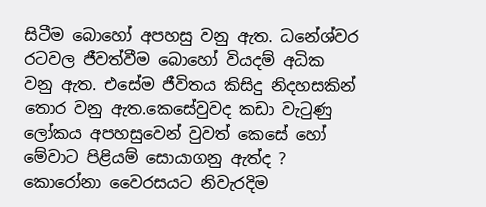සිටීම බොහෝ අපහසු වනු ඇත. ධනේශ්වර රටවල ජීවත්වීම බොහෝ වියදම් අධික වනු ඇත. එසේම ජීවිතය කිසිදු නිදහසකින් තොර වනු ඇත.කෙසේවුවද කඩා වැටුණු ලෝකය අපහසුවෙන් වුවත් කෙසේ හෝ මේවාට පිළියම් සොයාගනු ඇත්ද ? කොරෝනා වෛරසයට නිවැරදිම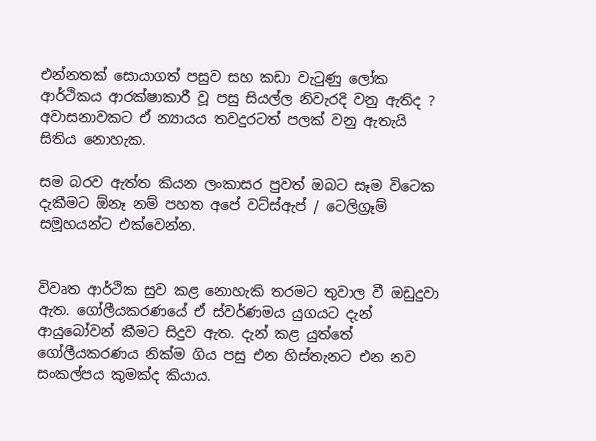එන්නතක් සොයාගත් පසුව සහ කඩා වැටුණු ලෝක ආර්ථිකය ආරක්ෂාකාරී වූ පසු සියල්ල නිවැරදි වනු ඇතිද ? අවාසනාවකට ඒ න්‍යායය තවදුරටත් පලක් වනු ඇතැයි සිතිය නොහැක.

සම බරව ඇත්ත කියන ලංකාසර පුවත් ඔබට සෑම විටෙක දැකීමට ඕනෑ නම් පහත අපේ වට්ස්ඇප් / ටෙලිග්‍රෑම් සමූහයන්ට එක්වෙන්න.


විවෘත ආර්ථික සුව කළ නොහැකි තරමට තුවාල වී ඔඩුදුවා ඇත. ගෝලීයකරණයේ ඒ ස්වර්ණමය යුගයට දැන් ආයුබෝවන් කීමට සිදුව ඇත. දැන් කළ යුත්තේ ගෝලීයකරණය නික්ම ගිය පසු එන හිස්තැනට එන නව සංකල්පය කුමක්ද කියාය.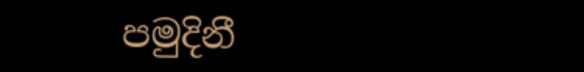පමුදිනී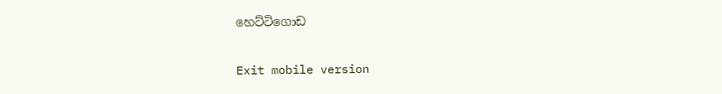හෙට්ටිගොඩ

Exit mobile version